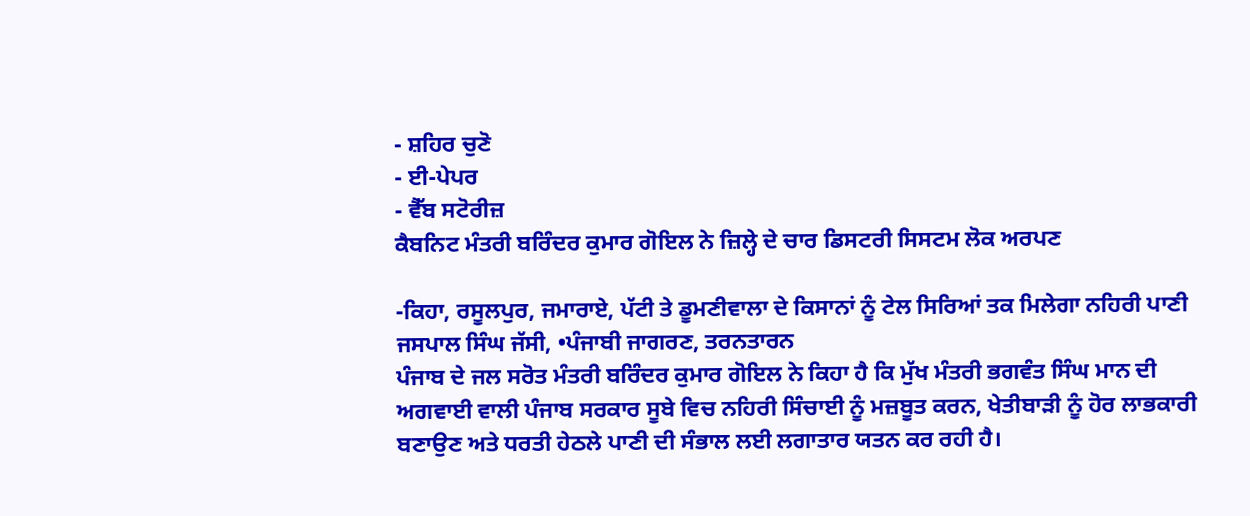- ਸ਼ਹਿਰ ਚੁਣੋ
- ਈ-ਪੇਪਰ
- ਵੈੱਬ ਸਟੋਰੀਜ਼
ਕੈਬਨਿਟ ਮੰਤਰੀ ਬਰਿੰਦਰ ਕੁਮਾਰ ਗੋਇਲ ਨੇ ਜ਼ਿਲ੍ਹੇ ਦੇ ਚਾਰ ਡਿਸਟਰੀ ਸਿਸਟਮ ਲੋਕ ਅਰਪਣ

-ਕਿਹਾ, ਰਸੂਲਪੁਰ, ਜਮਾਰਾਏ, ਪੱਟੀ ਤੇ ਡੂਮਣੀਵਾਲਾ ਦੇ ਕਿਸਾਨਾਂ ਨੂੰ ਟੇਲ ਸਿਰਿਆਂ ਤਕ ਮਿਲੇਗਾ ਨਹਿਰੀ ਪਾਣੀ
ਜਸਪਾਲ ਸਿੰਘ ਜੱਸੀ, •ਪੰਜਾਬੀ ਜਾਗਰਣ, ਤਰਨਤਾਰਨ
ਪੰਜਾਬ ਦੇ ਜਲ ਸਰੋਤ ਮੰਤਰੀ ਬਰਿੰਦਰ ਕੁਮਾਰ ਗੋਇਲ ਨੇ ਕਿਹਾ ਹੈ ਕਿ ਮੁੱਖ ਮੰਤਰੀ ਭਗਵੰਤ ਸਿੰਘ ਮਾਨ ਦੀ ਅਗਵਾਈ ਵਾਲੀ ਪੰਜਾਬ ਸਰਕਾਰ ਸੂਬੇ ਵਿਚ ਨਹਿਰੀ ਸਿੰਚਾਈ ਨੂੰ ਮਜ਼ਬੂਤ ਕਰਨ, ਖੇਤੀਬਾੜੀ ਨੂੰ ਹੋਰ ਲਾਭਕਾਰੀ ਬਣਾਉਣ ਅਤੇ ਧਰਤੀ ਹੇਠਲੇ ਪਾਣੀ ਦੀ ਸੰਭਾਲ ਲਈ ਲਗਾਤਾਰ ਯਤਨ ਕਰ ਰਹੀ ਹੈ।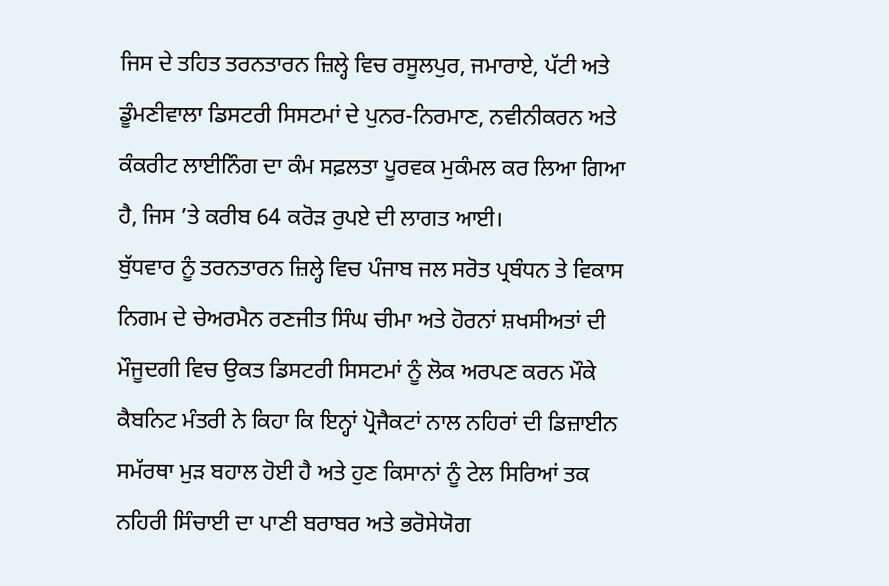ਜਿਸ ਦੇ ਤਹਿਤ ਤਰਨਤਾਰਨ ਜ਼ਿਲ੍ਹੇ ਵਿਚ ਰਸੂਲਪੁਰ, ਜਮਾਰਾਏ, ਪੱਟੀ ਅਤੇ ਡੂੰਮਣੀਵਾਲਾ ਡਿਸਟਰੀ ਸਿਸਟਮਾਂ ਦੇ ਪੁਨਰ-ਨਿਰਮਾਣ, ਨਵੀਨੀਕਰਨ ਅਤੇ ਕੰਕਰੀਟ ਲਾਈਨਿੰਗ ਦਾ ਕੰਮ ਸਫ਼ਲਤਾ ਪੂਰਵਕ ਮੁਕੰਮਲ ਕਰ ਲਿਆ ਗਿਆ ਹੈ, ਜਿਸ ’ਤੇ ਕਰੀਬ 64 ਕਰੋੜ ਰੁਪਏ ਦੀ ਲਾਗਤ ਆਈ।
ਬੁੱਧਵਾਰ ਨੂੰ ਤਰਨਤਾਰਨ ਜ਼ਿਲ੍ਹੇ ਵਿਚ ਪੰਜਾਬ ਜਲ ਸਰੋਤ ਪ੍ਰਬੰਧਨ ਤੇ ਵਿਕਾਸ ਨਿਗਮ ਦੇ ਚੇਅਰਮੈਨ ਰਣਜੀਤ ਸਿੰਘ ਚੀਮਾ ਅਤੇ ਹੋਰਨਾਂ ਸ਼ਖਸੀਅਤਾਂ ਦੀ ਮੌਜੂਦਗੀ ਵਿਚ ਉਕਤ ਡਿਸਟਰੀ ਸਿਸਟਮਾਂ ਨੂੰ ਲੋਕ ਅਰਪਣ ਕਰਨ ਮੌਕੇ ਕੈਬਨਿਟ ਮੰਤਰੀ ਨੇ ਕਿਹਾ ਕਿ ਇਨ੍ਹਾਂ ਪ੍ਰੋਜੈਕਟਾਂ ਨਾਲ ਨਹਿਰਾਂ ਦੀ ਡਿਜ਼ਾਈਨ ਸਮੱਰਥਾ ਮੁੜ ਬਹਾਲ ਹੋਈ ਹੈ ਅਤੇ ਹੁਣ ਕਿਸਾਨਾਂ ਨੂੰ ਟੇਲ ਸਿਰਿਆਂ ਤਕ ਨਹਿਰੀ ਸਿੰਚਾਈ ਦਾ ਪਾਣੀ ਬਰਾਬਰ ਅਤੇ ਭਰੋਸੇਯੋਗ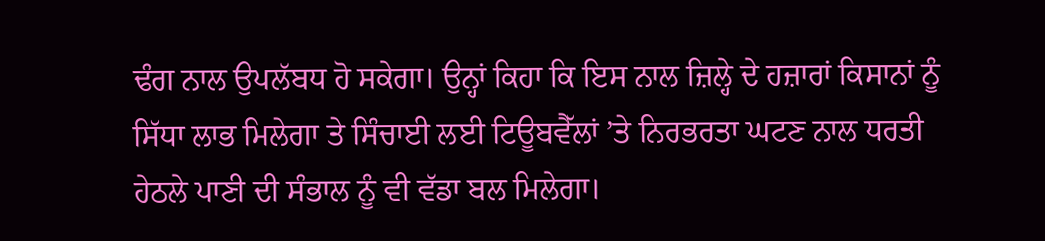ਢੰਗ ਨਾਲ ਉਪਲੱਬਧ ਹੋ ਸਕੇਗਾ। ਉਨ੍ਹਾਂ ਕਿਹਾ ਕਿ ਇਸ ਨਾਲ ਜ਼ਿਲ੍ਹੇ ਦੇ ਹਜ਼ਾਰਾਂ ਕਿਸਾਨਾਂ ਨੂੰ ਸਿੱਧਾ ਲਾਭ ਮਿਲੇਗਾ ਤੇ ਸਿੰਚਾਈ ਲਈ ਟਿਊਬਵੈੱਲਾਂ ’ਤੇ ਨਿਰਭਰਤਾ ਘਟਣ ਨਾਲ ਧਰਤੀ ਹੇਠਲੇ ਪਾਣੀ ਦੀ ਸੰਭਾਲ ਨੂੰ ਵੀ ਵੱਡਾ ਬਲ ਮਿਲੇਗਾ।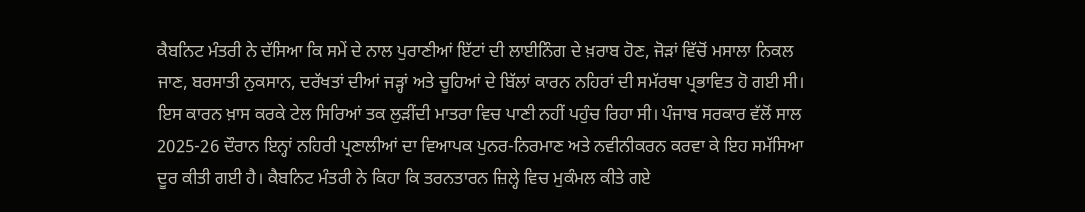ਕੈਬਨਿਟ ਮੰਤਰੀ ਨੇ ਦੱਸਿਆ ਕਿ ਸਮੇਂ ਦੇ ਨਾਲ ਪੁਰਾਣੀਆਂ ਇੱਟਾਂ ਦੀ ਲਾਈਨਿੰਗ ਦੇ ਖ਼ਰਾਬ ਹੋਣ, ਜੋੜਾਂ ਵਿੱਚੋਂ ਮਸਾਲਾ ਨਿਕਲ ਜਾਣ, ਬਰਸਾਤੀ ਨੁਕਸਾਨ, ਦਰੱਖਤਾਂ ਦੀਆਂ ਜੜ੍ਹਾਂ ਅਤੇ ਚੂਹਿਆਂ ਦੇ ਬਿੱਲਾਂ ਕਾਰਨ ਨਹਿਰਾਂ ਦੀ ਸਮੱਰਥਾ ਪ੍ਰਭਾਵਿਤ ਹੋ ਗਈ ਸੀ। ਇਸ ਕਾਰਨ ਖ਼ਾਸ ਕਰਕੇ ਟੇਲ ਸਿਰਿਆਂ ਤਕ ਲੁੜੀਂਦੀ ਮਾਤਰਾ ਵਿਚ ਪਾਣੀ ਨਹੀਂ ਪਹੁੰਚ ਰਿਹਾ ਸੀ। ਪੰਜਾਬ ਸਰਕਾਰ ਵੱਲੋਂ ਸਾਲ 2025-26 ਦੌਰਾਨ ਇਨ੍ਹਾਂ ਨਹਿਰੀ ਪ੍ਰਣਾਲੀਆਂ ਦਾ ਵਿਆਪਕ ਪੁਨਰ-ਨਿਰਮਾਣ ਅਤੇ ਨਵੀਨੀਕਰਨ ਕਰਵਾ ਕੇ ਇਹ ਸਮੱਸਿਆ ਦੂਰ ਕੀਤੀ ਗਈ ਹੈ। ਕੈਬਨਿਟ ਮੰਤਰੀ ਨੇ ਕਿਹਾ ਕਿ ਤਰਨਤਾਰਨ ਜ਼ਿਲ੍ਹੇ ਵਿਚ ਮੁਕੰਮਲ ਕੀਤੇ ਗਏ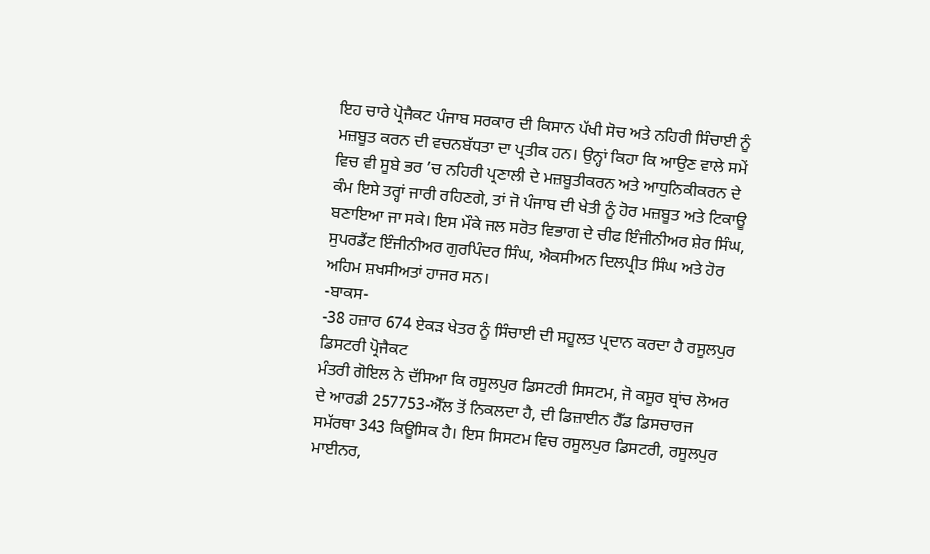ਇਹ ਚਾਰੇ ਪ੍ਰੋਜੈਕਟ ਪੰਜਾਬ ਸਰਕਾਰ ਦੀ ਕਿਸਾਨ ਪੱਖੀ ਸੋਚ ਅਤੇ ਨਹਿਰੀ ਸਿੰਚਾਈ ਨੂੰ ਮਜ਼ਬੂਤ ਕਰਨ ਦੀ ਵਚਨਬੱਧਤਾ ਦਾ ਪ੍ਰਤੀਕ ਹਨ। ਉਨ੍ਹਾਂ ਕਿਹਾ ਕਿ ਆਉਣ ਵਾਲੇ ਸਮੇਂ ਵਿਚ ਵੀ ਸੂਬੇ ਭਰ ’ਚ ਨਹਿਰੀ ਪ੍ਰਣਾਲੀ ਦੇ ਮਜ਼ਬੂਤੀਕਰਨ ਅਤੇ ਆਧੁਨਿਕੀਕਰਨ ਦੇ ਕੰਮ ਇਸੇ ਤਰ੍ਹਾਂ ਜਾਰੀ ਰਹਿਣਗੇ, ਤਾਂ ਜੋ ਪੰਜਾਬ ਦੀ ਖੇਤੀ ਨੂੰ ਹੋਰ ਮਜ਼ਬੂਤ ਅਤੇ ਟਿਕਾਊ ਬਣਾਇਆ ਜਾ ਸਕੇ। ਇਸ ਮੌਕੇ ਜਲ ਸਰੋਤ ਵਿਭਾਗ ਦੇ ਚੀਫ ਇੰਜੀਨੀਅਰ ਸ਼ੇਰ ਸਿੰਘ, ਸੁਪਰਡੈਂਟ ਇੰਜੀਨੀਅਰ ਗੁਰਪਿੰਦਰ ਸਿੰਘ, ਐਕਸੀਅਨ ਦਿਲਪ੍ਰੀਤ ਸਿੰਘ ਅਤੇ ਹੋਰ ਅਹਿਮ ਸ਼ਖਸੀਅਤਾਂ ਹਾਜਰ ਸਨ।
-ਬਾਕਸ-
-38 ਹਜ਼ਾਰ 674 ਏਕੜ ਖੇਤਰ ਨੂੰ ਸਿੰਚਾਈ ਦੀ ਸਹੂਲਤ ਪ੍ਰਦਾਨ ਕਰਦਾ ਹੈ ਰਸੂਲਪੁਰ ਡਿਸਟਰੀ ਪ੍ਰੋਜੈਕਟ
ਮੰਤਰੀ ਗੋਇਲ ਨੇ ਦੱਸਿਆ ਕਿ ਰਸੂਲਪੁਰ ਡਿਸਟਰੀ ਸਿਸਟਮ, ਜੋ ਕਸੂਰ ਬ੍ਰਾਂਚ ਲੋਅਰ ਦੇ ਆਰਡੀ 257753-ਐੱਲ ਤੋਂ ਨਿਕਲਦਾ ਹੈ, ਦੀ ਡਿਜ਼ਾਈਨ ਹੈੱਡ ਡਿਸਚਾਰਜ ਸਮੱਰਥਾ 343 ਕਿਊਸਿਕ ਹੈ। ਇਸ ਸਿਸਟਮ ਵਿਚ ਰਸੂਲਪੁਰ ਡਿਸਟਰੀ, ਰਸੂਲਪੁਰ ਮਾਈਨਰ,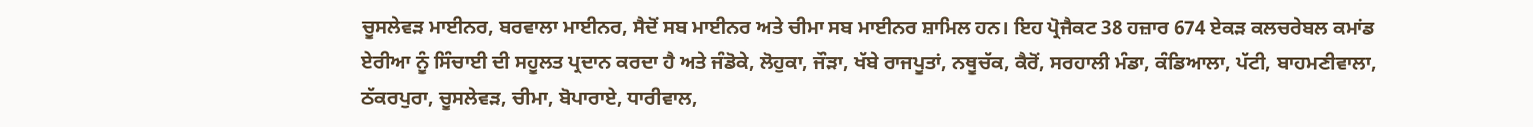ਚੂਸਲੇਵੜ ਮਾਈਨਰ, ਬਰਵਾਲਾ ਮਾਈਨਰ, ਸੈਦੋਂ ਸਬ ਮਾਈਨਰ ਅਤੇ ਚੀਮਾ ਸਬ ਮਾਈਨਰ ਸ਼ਾਮਿਲ ਹਨ। ਇਹ ਪ੍ਰੋਜੈਕਟ 38 ਹਜ਼ਾਰ 674 ਏਕੜ ਕਲਚਰੇਬਲ ਕਮਾਂਡ ਏਰੀਆ ਨੂੰ ਸਿੰਚਾਈ ਦੀ ਸਹੂਲਤ ਪ੍ਰਦਾਨ ਕਰਦਾ ਹੈ ਅਤੇ ਜੰਡੋਕੇ, ਲੋਹੁਕਾ, ਜੌੜਾ, ਖੱਬੇ ਰਾਜਪੂਤਾਂ, ਨਥੂਚੱਕ, ਕੈਰੋਂ, ਸਰਹਾਲੀ ਮੰਡਾ, ਕੰਡਿਆਲਾ, ਪੱਟੀ, ਬਾਹਮਣੀਵਾਲਾ, ਠੱਕਰਪੁਰਾ, ਚੂਸਲੇਵੜ, ਚੀਮਾ, ਬੋਪਾਰਾਏ, ਧਾਰੀਵਾਲ,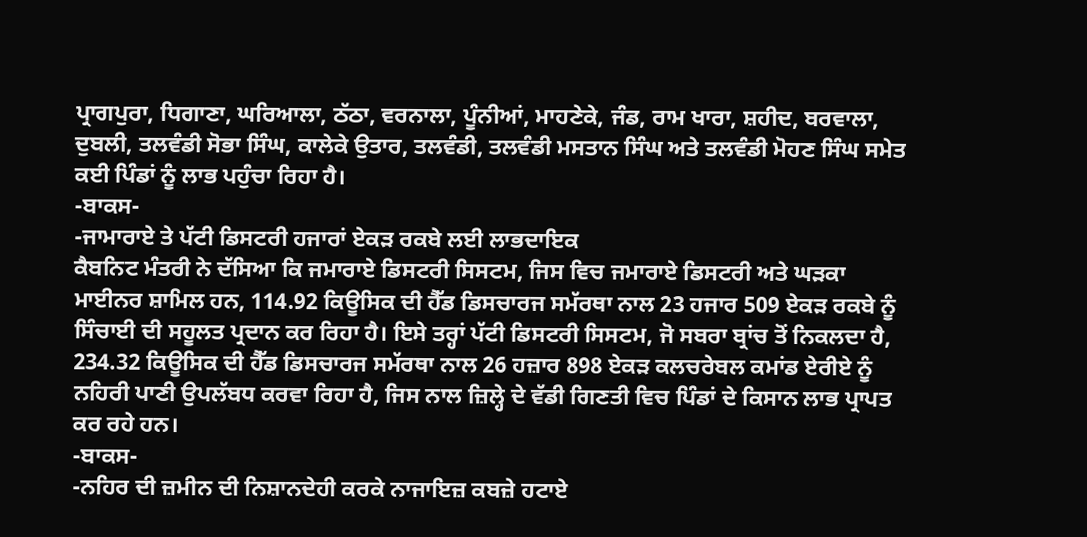ਪ੍ਰਾਗਪੁਰਾ, ਧਿਗਾਣਾ, ਘਰਿਆਲਾ, ਠੱਠਾ, ਵਰਨਾਲਾ, ਪੂੰਨੀਆਂ, ਮਾਹਣੇਕੇ, ਜੰਡ, ਰਾਮ ਖਾਰਾ, ਸ਼ਹੀਦ, ਬਰਵਾਲਾ, ਦੁਬਲੀ, ਤਲਵੰਡੀ ਸੋਭਾ ਸਿੰਘ, ਕਾਲੇਕੇ ਉਤਾਰ, ਤਲਵੰਡੀ, ਤਲਵੰਡੀ ਮਸਤਾਨ ਸਿੰਘ ਅਤੇ ਤਲਵੰਡੀ ਮੋਹਣ ਸਿੰਘ ਸਮੇਤ ਕਈ ਪਿੰਡਾਂ ਨੂੰ ਲਾਭ ਪਹੁੰਚਾ ਰਿਹਾ ਹੈ।
-ਬਾਕਸ-
-ਜਾਮਾਰਾਏ ਤੇ ਪੱਟੀ ਡਿਸਟਰੀ ਹਜਾਰਾਂ ਏਕੜ ਰਕਬੇ ਲਈ ਲਾਭਦਾਇਕ
ਕੈਬਨਿਟ ਮੰਤਰੀ ਨੇ ਦੱਸਿਆ ਕਿ ਜਮਾਰਾਏ ਡਿਸਟਰੀ ਸਿਸਟਮ, ਜਿਸ ਵਿਚ ਜਮਾਰਾਏ ਡਿਸਟਰੀ ਅਤੇ ਘੜਕਾ ਮਾਈਨਰ ਸ਼ਾਮਿਲ ਹਨ, 114.92 ਕਿਊਸਿਕ ਦੀ ਹੈੱਡ ਡਿਸਚਾਰਜ ਸਮੱਰਥਾ ਨਾਲ 23 ਹਜਾਰ 509 ਏਕੜ ਰਕਬੇ ਨੂੰ ਸਿੰਚਾਈ ਦੀ ਸਹੂਲਤ ਪ੍ਰਦਾਨ ਕਰ ਰਿਹਾ ਹੈ। ਇਸੇ ਤਰ੍ਹਾਂ ਪੱਟੀ ਡਿਸਟਰੀ ਸਿਸਟਮ, ਜੋ ਸਬਰਾ ਬ੍ਰਾਂਚ ਤੋਂ ਨਿਕਲਦਾ ਹੈ, 234.32 ਕਿਊਸਿਕ ਦੀ ਹੈੱਡ ਡਿਸਚਾਰਜ ਸਮੱਰਥਾ ਨਾਲ 26 ਹਜ਼ਾਰ 898 ਏਕੜ ਕਲਚਰੇਬਲ ਕਮਾਂਡ ਏਰੀਏ ਨੂੰ ਨਹਿਰੀ ਪਾਣੀ ਉਪਲੱਬਧ ਕਰਵਾ ਰਿਹਾ ਹੈ, ਜਿਸ ਨਾਲ ਜ਼ਿਲ੍ਹੇ ਦੇ ਵੱਡੀ ਗਿਣਤੀ ਵਿਚ ਪਿੰਡਾਂ ਦੇ ਕਿਸਾਨ ਲਾਭ ਪ੍ਰਾਪਤ ਕਰ ਰਹੇ ਹਨ।
-ਬਾਕਸ-
-ਨਹਿਰ ਦੀ ਜ਼ਮੀਨ ਦੀ ਨਿਸ਼ਾਨਦੇਹੀ ਕਰਕੇ ਨਾਜਾਇਜ਼ ਕਬਜ਼ੇ ਹਟਾਏ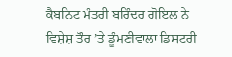ਕੈਬਨਿਟ ਮੰਤਰੀ ਬਰਿੰਦਰ ਗੋਇਲ ਨੇ ਵਿਸ਼ੇਸ਼ ਤੌਰ ’ਤੇ ਡੂੰਮਣੀਵਾਲਾ ਡਿਸਟਰੀ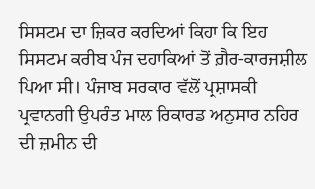ਸਿਸਟਮ ਦਾ ਜ਼ਿਕਰ ਕਰਦਿਆਂ ਕਿਹਾ ਕਿ ਇਹ ਸਿਸਟਮ ਕਰੀਬ ਪੰਜ ਦਹਾਕਿਆਂ ਤੋਂ ਗ਼ੈਰ-ਕਾਰਜਸ਼ੀਲ ਪਿਆ ਸੀ। ਪੰਜਾਬ ਸਰਕਾਰ ਵੱਲੋਂ ਪ੍ਰਸ਼ਾਸਕੀ ਪ੍ਰਵਾਨਗੀ ਉਪਰੰਤ ਮਾਲ ਰਿਕਾਰਡ ਅਨੁਸਾਰ ਨਹਿਰ ਦੀ ਜ਼ਮੀਨ ਦੀ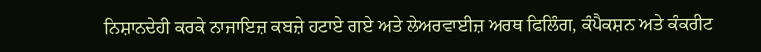ਨਿਸ਼ਾਨਦੇਹੀ ਕਰਕੇ ਨਾਜਾਇਜ਼ ਕਬਜ਼ੇ ਹਟਾਏ ਗਏ ਅਤੇ ਲੇਅਰਵਾਈਜ਼ ਅਰਥ ਫਿਲਿੰਗ, ਕੰਪੈਕਸ਼ਨ ਅਤੇ ਕੰਕਰੀਟ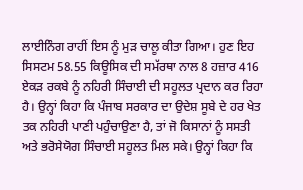ਲਾਈਨਿੰਗ ਰਾਹੀਂ ਇਸ ਨੂੰ ਮੁੜ ਚਾਲੂ ਕੀਤਾ ਗਿਆ। ਹੁਣ ਇਹ ਸਿਸਟਮ 58.55 ਕਿਊਸਿਕ ਦੀ ਸਮੱਰਥਾ ਨਾਲ 8 ਹਜ਼ਾਰ 416 ਏਕੜ ਰਕਬੇ ਨੂੰ ਨਹਿਰੀ ਸਿੰਚਾਈ ਦੀ ਸਹੂਲਤ ਪ੍ਰਦਾਨ ਕਰ ਰਿਹਾ ਹੈ। ਉਨ੍ਹਾਂ ਕਿਹਾ ਕਿ ਪੰਜਾਬ ਸਰਕਾਰ ਦਾ ਉਦੇਸ਼ ਸੂਬੇ ਦੇ ਹਰ ਖੇਤ ਤਕ ਨਹਿਰੀ ਪਾਣੀ ਪਹੁੰਚਾਉਣਾ ਹੈ, ਤਾਂ ਜੋ ਕਿਸਾਨਾਂ ਨੂੰ ਸਸਤੀ ਅਤੇ ਭਰੋਸੇਯੋਗ ਸਿੰਚਾਈ ਸਹੂਲਤ ਮਿਲ ਸਕੇ। ਉਨ੍ਹਾਂ ਕਿਹਾ ਕਿ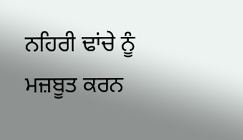ਨਹਿਰੀ ਢਾਂਚੇ ਨੂੰ ਮਜ਼ਬੂਤ ਕਰਨ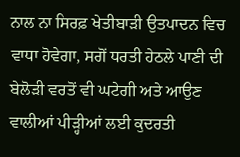ਨਾਲ ਨਾ ਸਿਰਫ਼ ਖੇਤੀਬਾੜੀ ਉਤਪਾਦਨ ਵਿਚ ਵਾਧਾ ਹੋਵੇਗਾ, ਸਗੋਂ ਧਰਤੀ ਹੇਠਲੇ ਪਾਣੀ ਦੀ ਬੇਲੋੜੀ ਵਰਤੋਂ ਵੀ ਘਟੇਗੀ ਅਤੇ ਆਉਣ ਵਾਲੀਆਂ ਪੀੜ੍ਹੀਆਂ ਲਈ ਕੁਦਰਤੀ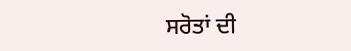ਸਰੋਤਾਂ ਦੀ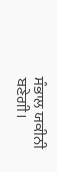ਸੰਭਾਲ ਯਕੀਨੀ ਬਣੇਗੀ।